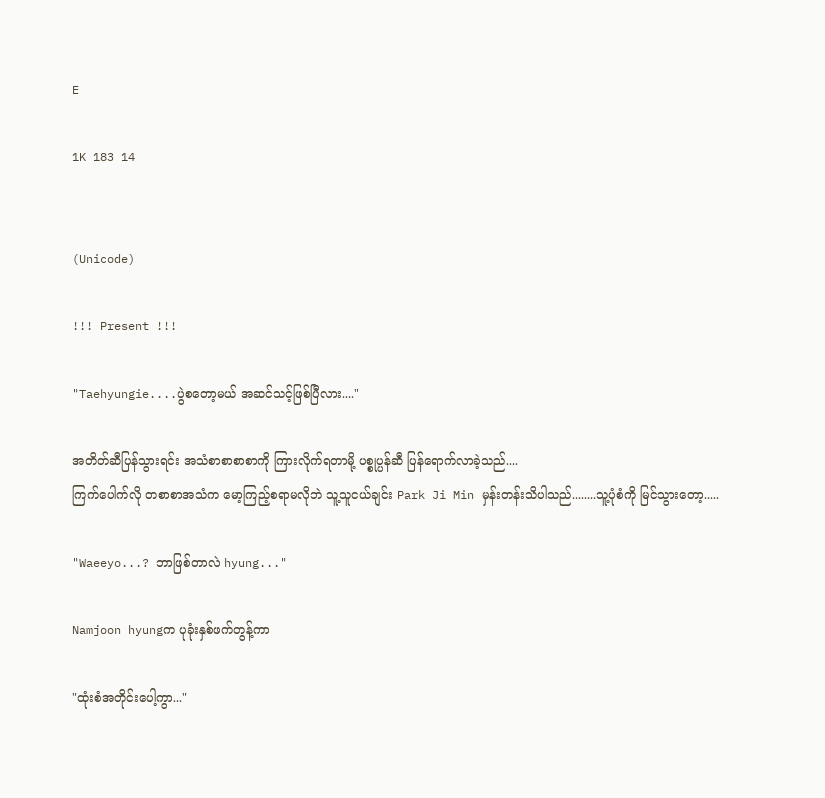E

1K 183 14


(Unicode)

!!! Present !!!

"Taehyungie....ပွဲစတော့မယ် အဆင်သင့်ဖြစ်ပြီလား...."

အတိတ်ဆီပြန်သွားရင်း အသံစာစာစာစာကို ကြားလိုက်ရတာမို့ ပစ္စုပ္ပန်ဆီ ပြန်ရောက်လာခဲ့သည်....
ကြက်ပေါက်လို တစာစာအသံက ‌မော့ကြည့်စရာမလိုဘဲ သူ့သူငယ်ချင်း Park Ji Min မှန်းတန်းသိပါသည်........သူ့ပုံစံကို မြင်သွားတော့.....

"Waeeyo...? ဘာဖြစ်တာလဲ hyung..."

Namjoon hyungက ပုခုံးနှစ်ဖက်တွန့်ကာ

"ထုံးစံအတိုင်းပေါ့ကွာ..."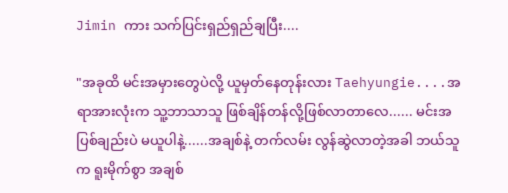Jimin ကား သက်ပြင်းရှည်ရှည်ချပြီး....

"အခုထိ မင်းအမှားတွေပဲလို့ ယူမှတ်နေတုန်းလား Taehyungie....အရာအားလုံးက သူ့ဘာသာသူ ဖြစ်ချိန်တန်လို့ဖြစ်လာတာလေ...... မင်းအပြစ်ချည်းပဲ မယူပါနဲ့......အချစ်နဲ့ တက်လမ်း လွန်ဆွဲလာတဲ့အခါ ဘယ်သူက ရူးမိုက်စွာ အချစ်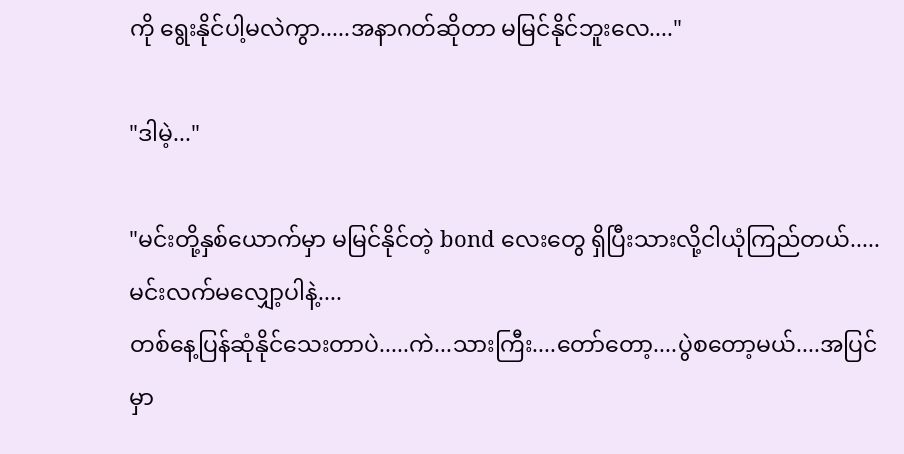ကို ရွေးနိုင်ပါ့မလဲကွာ.....အနာဂတ်ဆိုတာ မမြင်နိုင်ဘူးလေ...."

"ဒါမဲ့..."

"မင်းတို့နှစ်ယောက်မှာ မမြင်နိုင်တဲ့ bond လေးတွေ ရှိပြီးသားလို့ငါယုံကြည်တယ်.....မင်းလက်မလျှော့ပါနဲ့....
တစ်နေ့ပြန်ဆုံနိုင်သေးတာပဲ.....ကဲ...သားကြီး....တော်တော့....ပွဲစတော့မယ်....အပြင်မှာ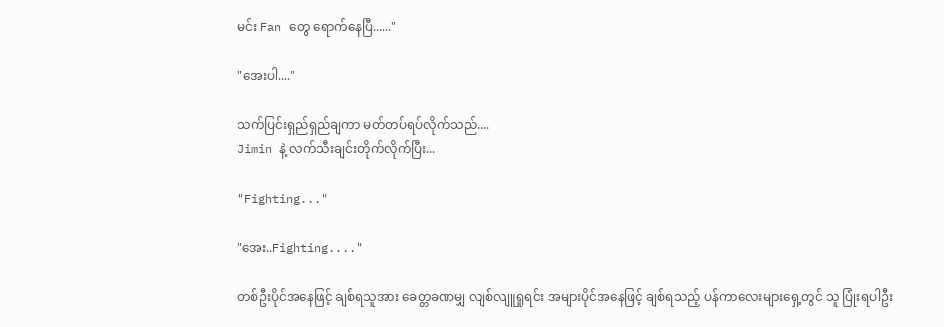မင်း Fan တွေ ရောက်နေပြီ......"

"အေးပါ...."

သက်ပြင်းရှည်ရှည်ချကာ မတ်တပ်ရပ်လိုက်သည်....
Jimin နဲ့ လက်သီးချင်းတိုက်လိုက်ပြီး...

"Fighting..."

"အေး..Fighting...."

တစ်ဦးပိုင်အနေဖြင့် ချစ်ရသူအား ခေတ္တခဏမျှ လျစ်လျူရှုရင်း အများပိုင်အနေဖြင့် ချစ်ရသည့် ပန်ကာလေးများရှေ့တွင် သူ ပြုံးရပါဦး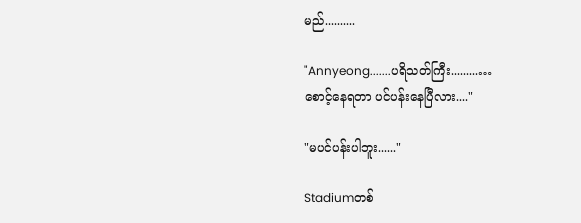မည်..........

"Annyeong.......ပရိသတ်ကြီး.........…
စောင့်နေရတာ ပင်ပန်းနေပြီလား...."

"မပင်ပန်းပါဘူး......"

Stadiumတစ်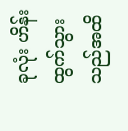ခုလုံး ဟိန်းထွက်သွားသည်အထိ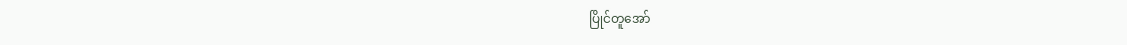ပြိုင်တူအော်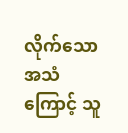လိုက်သော အသံကြောင့် သူ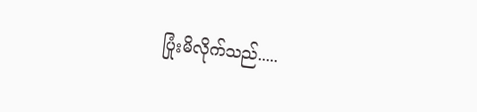ပြုံးမိလိုက်သည်.....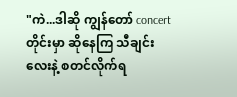"ကဲ...ဒါဆို ကျွန်တော် concertတိုင်းမှာ ဆိုနေကြ သီချင်းလေးနဲ့ စတင်လိုက်ရ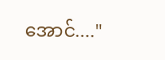အောင်...."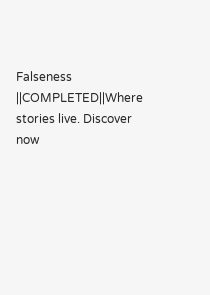Falseness ||COMPLETED||Where stories live. Discover now